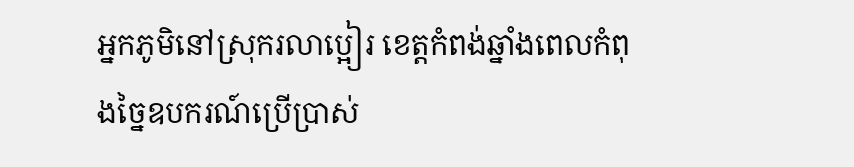អ្នកភូមិនៅស្រុករលាប្អៀរ ខេត្តកំពង់ឆ្នាំងពេលកំពុងច្នៃឧបករណ៍ប្រើប្រាស់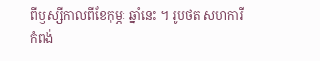ពីឫស្សីកាលពីខែកុម្ភៈ ឆ្នាំនេះ ។ រូបថត សហការី
កំពង់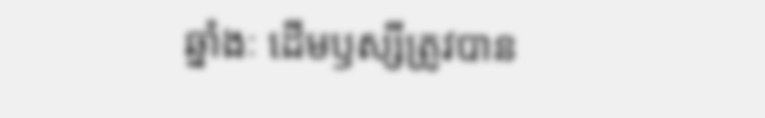ឆ្នាំងៈ ដើមឫស្សីត្រូវបាន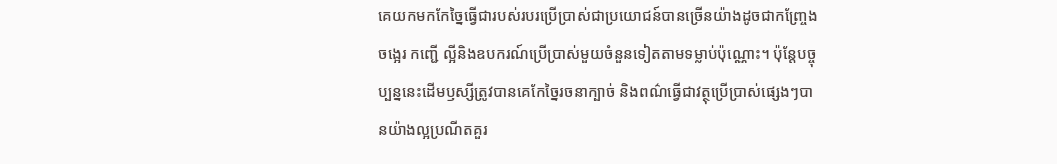គេយកមកកែច្នៃធ្វើជារបស់របរប្រើប្រាស់ជាប្រយោជន៍បានច្រើនយ៉ាងដូចជាកញ្ច្រែង ចង្អេរ កញ្ជើ ល្អីនិងឧបករណ៍ប្រើប្រាស់មួយចំនួនទៀតតាមទម្លាប់ប៉ុណ្ណោះ។ ប៉ុន្តែបច្ចុប្បន្ននេះដើមឫស្សីត្រូវបានគេកែច្នៃរចនាក្បាច់ និងពណ៌ធ្វើជាវត្ថុប្រើប្រាស់ផ្សេងៗបានយ៉ាងល្អប្រណីតគួរ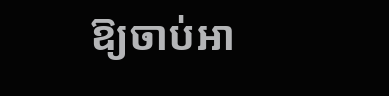ឱ្យចាប់អា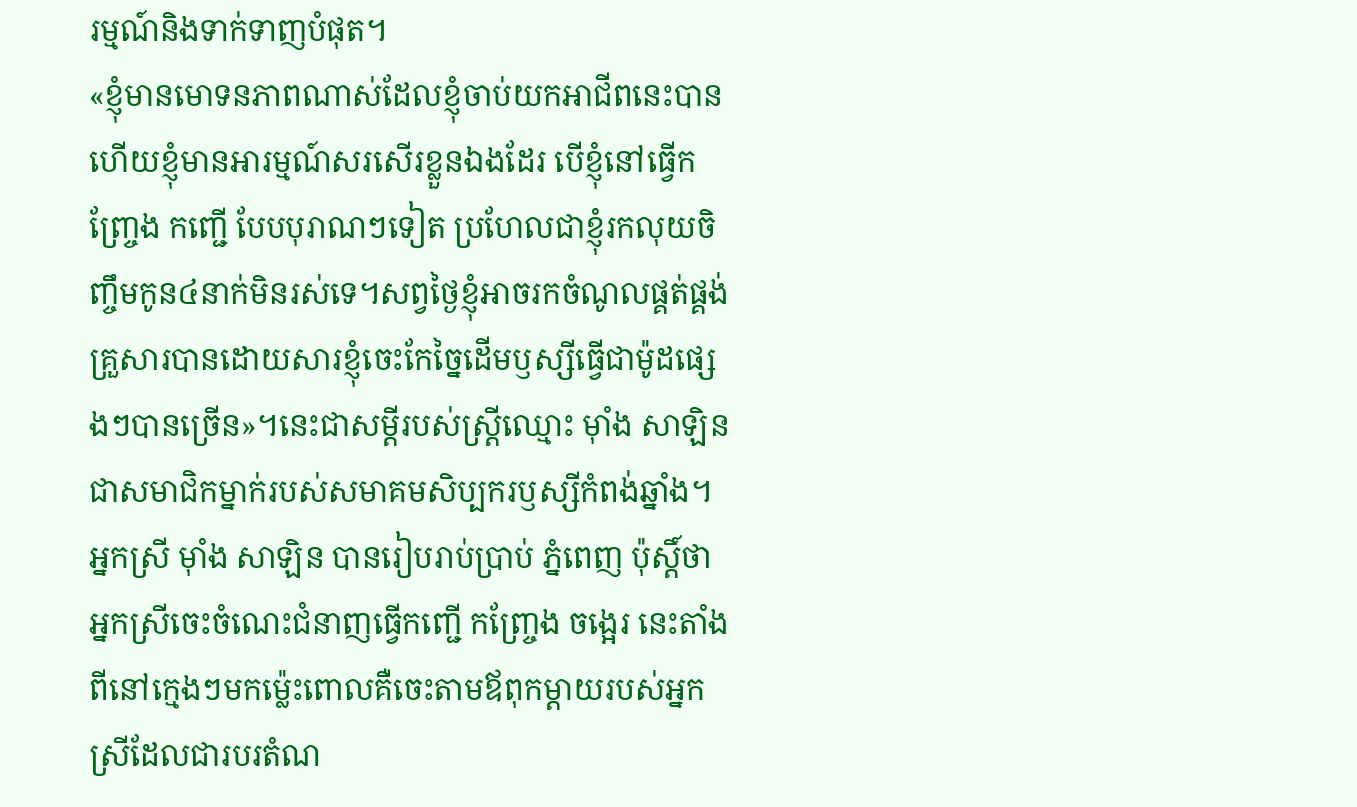រម្មណ៍និងទាក់ទាញបំផុត។
«ខ្ញុំមានមោទនភាពណាស់ដែលខ្ញុំចាប់យកអាជីពនេះបាន ហើយខ្ញុំមានអារម្មណ៍សរសើរខ្លួនឯងដែរ បើខ្ញុំនៅធ្វើកញ្ច្រែង កញ្ជើ បែបបុរាណៗទៀត ប្រហែលជាខ្ញុំរកលុយចិញ្ចឹមកូន៤នាក់មិនរស់ទេ។សព្វថ្ងៃខ្ញុំអាចរកចំណូលផ្គត់ផ្គង់គ្រួសារបានដោយសារខ្ញុំចេះកែច្នៃដើមឫស្សីធ្វើជាម៉ូដផ្សេងៗបានច្រើន»។នេះជាសម្តីរបស់ស្ត្រីឈ្មោះ ម៉ាំង សាឡិន ជាសមាជិកម្នាក់របស់សមាគមសិប្បករឫស្សីកំពង់ឆ្នាំង។
អ្នកស្រី ម៉ាំង សាឡិន បានរៀបរាប់ប្រាប់ ភ្នំពេញ ប៉ុស្តិ៍ថា អ្នកស្រីចេះចំណេះជំនាញធ្វើកញ្ជើ កញ្ច្រែង ចង្អេរ នេះតាំងពីនៅក្មេងៗមកម្ល៉េះពោលគឺចេះតាមឪពុកម្តាយរបស់អ្នកស្រីដែលជារបរតំណ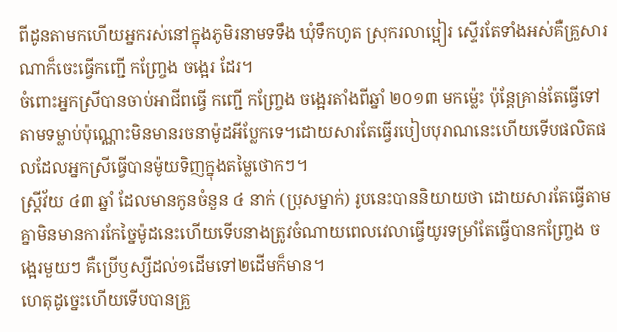ពីដូនតាមកហើយអ្នករស់នៅក្នុងភូមិរនាមទទឹង ឃុំទឹកហូត ស្រុករលាប្អៀរ ស្ទើរតែទាំងអស់គឺគ្រួសារណាក៏ចេះធ្វើកញ្ជើ កញ្ច្រែង ចង្អេរ ដែរ។
ចំពោះអ្នកស្រីបានចាប់អាជីពធ្វើ កញ្ជើ កញ្ច្រែង ចង្អេរតាំងពីឆ្នាំ ២០១៣ មកម្ល៉េះ ប៉ុន្តែគ្រាន់តែធ្វើទៅតាមទម្លាប់ប៉ុណ្ណោះមិនមានរចនាម៉ូដអីប្លែកទេ។ដោយសារតែធ្វើរបៀបបុរាណនេះហើយទើបផលិតផលដែលអ្នកស្រីធ្វើបានម៉ូយទិញក្នុងតម្លៃថោកៗ។
ស្ត្រីវ័យ ៤៣ ឆ្នាំ ដែលមានកូនចំនួន ៤ នាក់ (ប្រុសម្នាក់) រូបនេះបាននិយាយថា ដោយសារតែធ្វើតាមគ្នាមិនមានការកែច្នៃម៉ូដនេះហើយទើបនាងត្រូវចំណាយពេលវេលាធ្វើយូរទម្រាំតែធ្វើបានកញ្ច្រែង ចង្អេរមួយៗ គឺប្រើឫស្សីដល់១ដើមទៅ២ដើមក៏មាន។
ហេតុដូច្នេះហើយទើបបានគ្រួ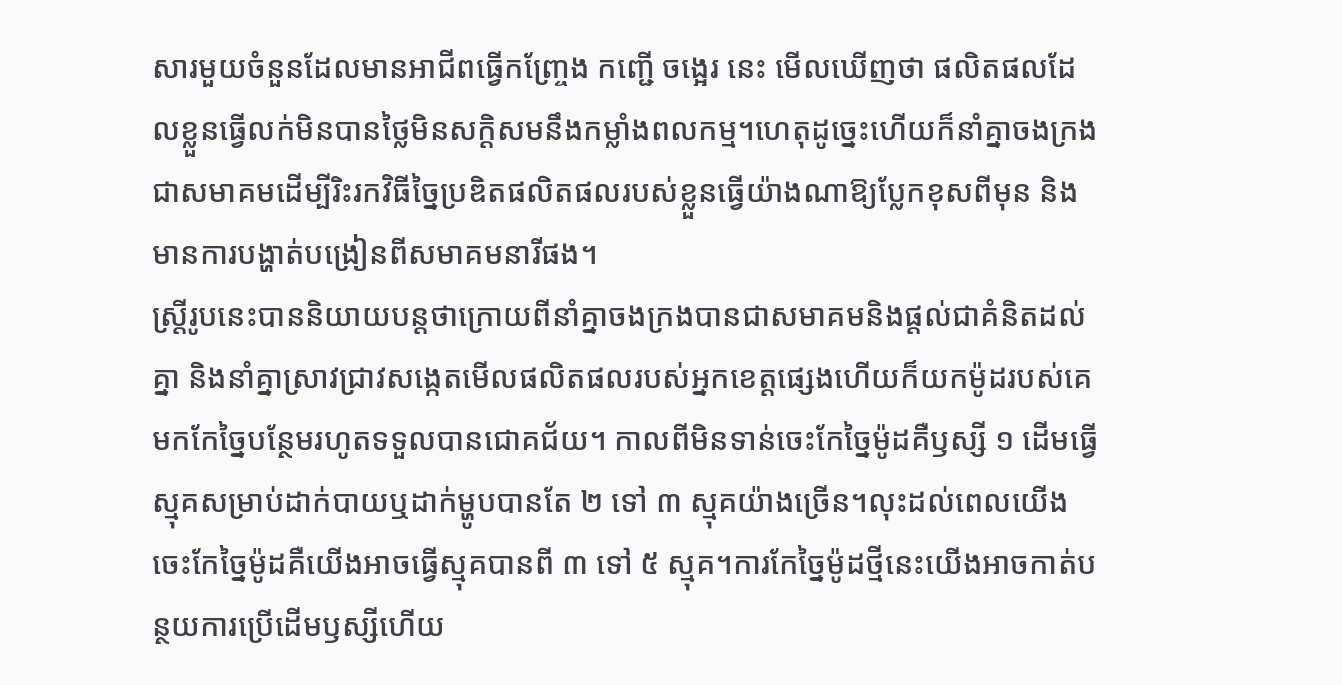សារមួយចំនួនដែលមានអាជីពធ្វើកញ្ច្រែង កញ្ជើ ចង្អេរ នេះ មើលឃើញថា ផលិតផលដែលខ្លួនធ្វើលក់មិនបានថ្លៃមិនសក្ដិសមនឹងកម្លាំងពលកម្ម។ហេតុដូច្នេះហើយក៏នាំគ្នាចងក្រងជាសមាគមដើម្បីរិះរកវិធីច្នៃប្រឌិតផលិតផលរបស់ខ្លួនធ្វើយ៉ាងណាឱ្យប្លែកខុសពីមុន និងមានការបង្ហាត់បង្រៀនពីសមាគមនារីផង។
ស្ត្រីរូបនេះបាននិយាយបន្តថាក្រោយពីនាំគ្នាចងក្រងបានជាសមាគមនិងផ្តល់ជាគំនិតដល់គ្នា និងនាំគ្នាស្រាវជ្រាវសង្កេតមើលផលិតផលរបស់អ្នកខេត្តផ្សេងហើយក៏យកម៉ូដរបស់គេមកកែច្នៃបន្ថែមរហូតទទួលបានជោគជ័យ។ កាលពីមិនទាន់ចេះកែច្នៃម៉ូដគឺឫស្សី ១ ដើមធ្វើស្មុគសម្រាប់ដាក់បាយឬដាក់ម្ហូបបានតែ ២ ទៅ ៣ ស្មុគយ៉ាងច្រើន។លុះដល់ពេលយើងចេះកែច្នៃម៉ូដគឺយើងអាចធ្វើស្មុគបានពី ៣ ទៅ ៥ ស្មុគ។ការកែច្នៃម៉ូដថ្មីនេះយើងអាចកាត់បន្ថយការប្រើដើមឫស្សីហើយ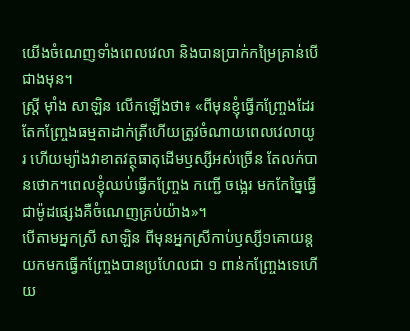យើងចំណេញទាំងពេលវេលា និងបានប្រាក់កម្រៃគ្រាន់បើជាងមុន។
ស្ត្រី ម៉ាំង សាឡិន លើកឡើងថា៖ «ពីមុនខ្ញុំធ្វើកញ្ច្រែងដែរតែកញ្ច្រែងធម្មតាដាក់ត្រីហើយត្រូវចំណាយពេលវេលាយូរ ហើយម្យ៉ាងវាខាតវត្ថុធាតុដើមឫស្សីអស់ច្រើន តែលក់បានថោក។ពេលខ្ញុំឈប់ធ្វើកញ្ច្រែង កញ្ជើ ចង្អេរ មកកែច្នៃធ្វើជាម៉ូដផ្សេងគឺចំណេញគ្រប់យ៉ាង»។
បើតាមអ្នកស្រី សាឡិន ពីមុនអ្នកស្រីកាប់ឫស្សី១គោយន្តយកមកធ្វើកញ្ច្រែងបានប្រហែលជា ១ ពាន់កញ្ច្រែងទេហើយ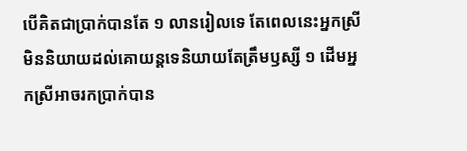បើគិតជាប្រាក់បានតែ ១ លានរៀលទេ តែពេលនេះអ្នកស្រីមិននិយាយដល់គោយន្តទេនិយាយតែត្រឹមឫស្សី ១ ដើមអ្នកស្រីអាចរកប្រាក់បាន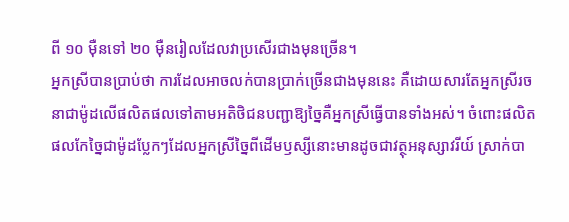ពី ១០ ម៉ឺនទៅ ២០ ម៉ឺនរៀលដែលវាប្រសើរជាងមុនច្រើន។
អ្នកស្រីបានប្រាប់ថា ការដែលអាចលក់បានប្រាក់ច្រើនជាងមុននេះ គឺដោយសារតែអ្នកស្រីរចនាជាម៉ូដលើផលិតផលទៅតាមអតិថិជនបញ្ជាឱ្យច្នៃគឺអ្នកស្រីធ្វើបានទាំងអស់។ ចំពោះផលិតផលកែច្នៃជាម៉ូដប្លែកៗដែលអ្នកស្រីច្នៃពីដើមឫស្សីនោះមានដូចជាវត្ថុអនុស្សាវរីយ៍ ស្រាក់បា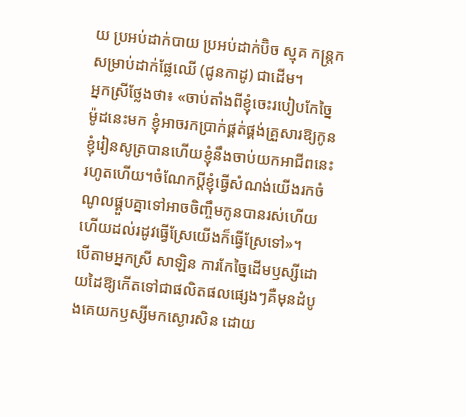យ ប្រអប់ដាក់បាយ ប្រអប់ដាក់ប៊ិច ស្មុគ កន្ត្រកសម្រាប់ដាក់ផ្លែឈើ (ជូនកាដូ) ជាដើម។
អ្នកស្រីថ្លែងថា៖ «ចាប់តាំងពីខ្ញុំចេះរបៀបកែច្នៃម៉ូដនេះមក ខ្ញុំអាចរកប្រាក់ផ្គត់ផ្គង់គ្រួសារឱ្យកូនខ្ញុំរៀនសូត្របានហើយខ្ញុំនឹងចាប់យកអាជីពនេះរហូតហើយ។ចំណែកប្តីខ្ញុំធ្វើសំណង់យើងរកចំណូលផ្គួបគ្នាទៅអាចចិញ្ចឹមកូនបានរស់ហើយ ហើយដល់រដូវធ្វើស្រែយើងក៏ធ្វើស្រែទៅ»។
បើតាមអ្នកស្រី សាឡិន ការកែច្នៃដើមឫស្សីដោយដៃឱ្យកើតទៅជាផលិតផលផ្សេងៗគឺមុនដំបូងគេយកឫស្សីមកស្ងោរសិន ដោយ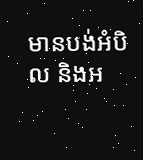មានបង់អំបិល និងអ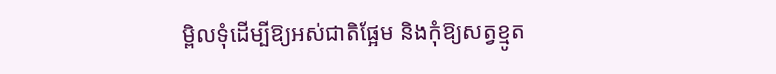ម្ពិលទុំដើម្បីឱ្យអស់ជាតិផ្អែម និងកុំឱ្យសត្វខ្មូត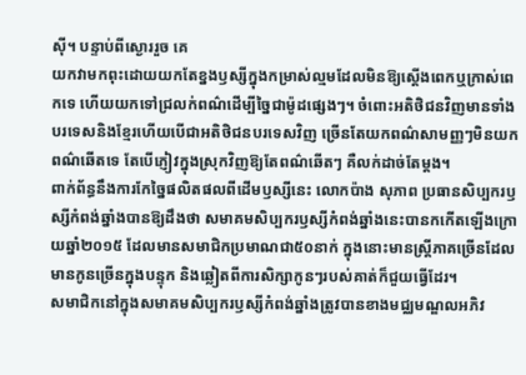ស៊ី។ បន្ទាប់ពីស្ងោររួច គេ
យកវាមកពុះដោយយកតែខ្នងឫស្សីក្នុងកម្រាស់ល្មមដែលមិនឱ្យស្តើងពេកឬក្រាស់ពេកទេ ហើយយកទៅជ្រលក់ពណ៌ដើម្បីច្នៃជាម៉ូដផ្សេងៗ។ ចំពោះអតិថិជនវិញមានទាំងបរទេសនិងខ្មែរហើយបើជាអតិថិជនបរទេសវិញ ច្រើនតែយកពណ៌សាមញ្ញៗមិនយកពណ៌ឆើតទេ តែបើភ្ញៀវក្នុងស្រុកវិញឱ្យតែពណ៌ឆើតៗ គឺលក់ដាច់តែម្តង។
ពាក់ព័ន្ធនឹងការកែច្នៃផលិតផលពីដើមឫស្សីនេះ លោកប៉ាង សុភាព ប្រធានសិប្បករឫស្សីកំពង់ឆ្នាំងបានឱ្យដឹងថា សមាគមសិប្បករឫស្សីកំពង់ឆ្នាំងនេះបានកកើតឡើងក្រោយឆ្នាំ២០១៥ ដែលមានសមាជិកប្រមាណជា៥០នាក់ ក្នុងនោះមានស្ត្រីភាគច្រើនដែលមានកូនច្រើនក្នុងបន្ទុក និងឆ្លៀតពីការសិក្សាកូនៗរបស់គាត់ក៏ជួយធ្វើដែរ។
សមាជិកនៅក្នុងសមាគមសិប្បករឫស្សីកំពង់ឆ្នាំងត្រូវបានខាងមជ្ឈមណ្ឌលអភិវ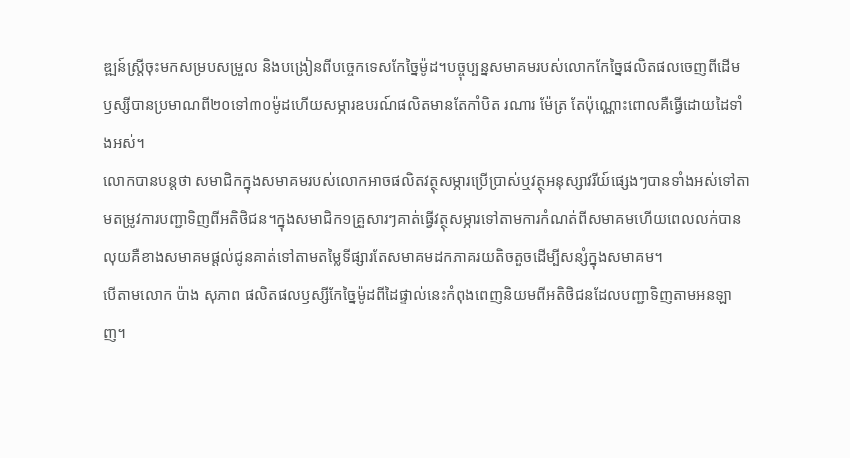ឌ្ឍន៍ស្ត្រីចុះមកសម្របសម្រួល និងបង្រៀនពីបច្ចេកទេសកែច្នៃម៉ូដ។បច្ចុប្បន្នសមាគមរបស់លោកកែច្នៃផលិតផលចេញពីដើមឫស្សីបានប្រមាណពី២០ទៅ៣០ម៉ូដហើយសម្ភារឧបរណ៍ផលិតមានតែកាំបិត រណារ ម៉ែត្រ តែប៉ុណ្ណោះពោលគឺធ្វើដោយដៃទាំងអស់។
លោកបានបន្តថា សមាជិកក្នុងសមាគមរបស់លោកអាចផលិតវត្ថុសម្ភារប្រើប្រាស់ឬវត្ថុអនុស្សាវរីយ៍ផ្សេងៗបានទាំងអស់ទៅតាមតម្រូវការបញ្ជាទិញពីអតិថិជន។ក្នុងសមាជិក១គ្រួសារៗគាត់ធ្វើវត្ថុសម្ភារទៅតាមការកំណត់ពីសមាគមហើយពេលលក់បានលុយគឺខាងសមាគមផ្តល់ជូនគាត់ទៅតាមតម្លៃទីផ្សារតែសមាគមដកភាគរយតិចតួចដើម្បីសន្សំក្នុងសមាគម។
បើតាមលោក ប៉ាង សុភាព ផលិតផលឫស្សីកែច្នៃម៉ូដពីដៃផ្ទាល់នេះកំពុងពេញនិយមពីអតិថិជនដែលបញ្ជាទិញតាមអនឡាញ។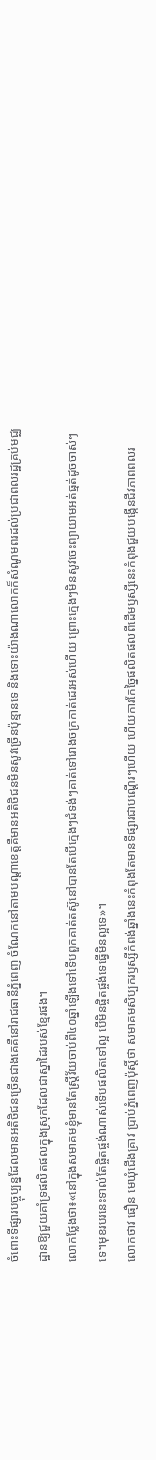ចំពោះទីផ្សារបច្ចុប្បន្នដែលមានអតិថិជនច្រើនជាងគេគឺនៅរាជធានីភ្នំពេញ ចំណែកនៅតាមបណ្តាខេត្តគឺមានអតិថិជនមិនសូវច្រើនប៉ុន្មានទេ និងទោះយ៉ាងណាលោកក៏សំណូមពរដល់ប្រជាពលរដ្ឋគ្រប់មជ្ឈដ្ឋានឱ្យជួយគាំទ្រផលិតផលក្នុងស្រុកដែលជាស្នាដៃរបស់ខ្មែរផង។
លោកថ្លែងថា៖«នៅក្នុងសមាគមខ្ញុំមានតែស្ត្រីវ័យចាប់ពី៤០ឆ្នាំឡើងទៅទើបពួកគាត់តស៊ូនៅបានតែបើក្មេងៗជំទង់ៗគាត់ទៅរោងចក្រកាត់ដេរអស់ហើយ ព្រោះក្មេងៗមិនសូវចេះព្យាយាមអត់ធ្មត់ដូចចាស់ៗទេ។មុខរបរនេះទាល់តែផ្ចិតផ្ចង់ណាស់ទើបផលិតទៅល្អ បើមិនផ្ចិតផ្ចង់ទេធ្វើមិនល្អទេ»។
លោកថាវ ធឿន មេឃុំជើងគ្រាវ ប្រាប់ភ្នំពេញប៉ុស្តិ៍ថា សមាគមសិប្បករឫស្សីកំពង់ឆ្នាំងនេះកំពុងតែមានទីផ្សារជាបណ្តើរៗហើយ ហើយការកែច្នៃផលិតផលពីដើមឫស្សីនេះកំពុងជួយបង្កើនជីវភាពពលរ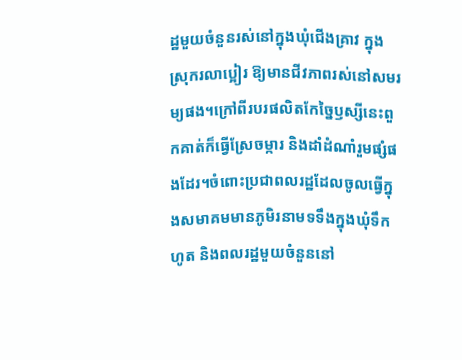ដ្ឋមួយចំនួនរស់នៅក្នុងឃុំជើងគ្រាវ ក្នុងស្រុករលាប្អៀរ ឱ្យមានជីវភាពរស់នៅសមរម្យផង។ក្រៅពីរបរផលិតកែច្នៃឫស្សីនេះពួកគាត់ក៏ធ្វើស្រែចម្ការ និងដាំដំណាំរួមផ្សំផងដែរ។ចំពោះប្រជាពលរដ្ឋដែលចូលធ្វើក្នុងសមាគមមានភូមិរនាមទទឹងក្នុងឃុំទឹកហូត និងពលរដ្ឋមួយចំនួននៅ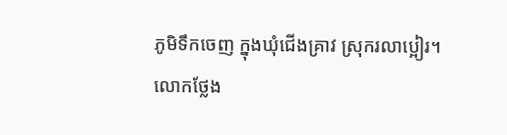ភូមិទឹកចេញ ក្នុងឃុំជើងគ្រាវ ស្រុករលាប្អៀរ។
លោកថ្លែង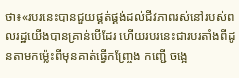ថា៖«របរនេះបានជួយផ្គត់ផ្គង់ដល់ជីវភាពរស់នៅរបស់ពលរដ្ឋយើងបានគ្រាន់បើដែរ ហើយរបរនេះជារបរតាំងពីដូនតាមកម្ល៉េះពីមុនគាត់ធ្វើកញ្ច្រែង កញ្ជើ ចង្អេ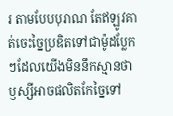រ តាមបែបបុរាណ តែឥឡូវគាត់ចេះច្នៃប្រឌិតទៅជាម៉ូដប្លែកៗដែលយើងមិននឹកស្មានថាឫស្សីអាចផលិតកែច្នៃទៅ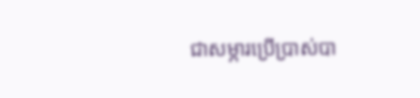ជាសម្ភារប្រើប្រាស់បា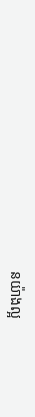នយ៉ាងល្អ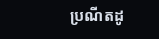ប្រណីតដូ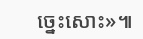ច្នេះសោះ»៕